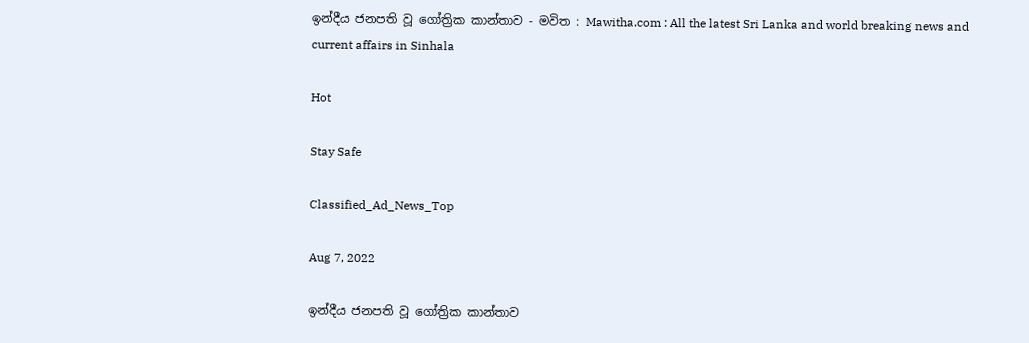ඉන්දීය ජනපති වූ ගෝත්‍රික කාන්තාව - මවිත : Mawitha.com : All the latest Sri Lanka and world breaking news and current affairs in Sinhala

Hot

Stay Safe

Classified_Ad_News_Top

Aug 7, 2022

ඉන්දීය ජනපති වූ ගෝත්‍රික කාන්තාව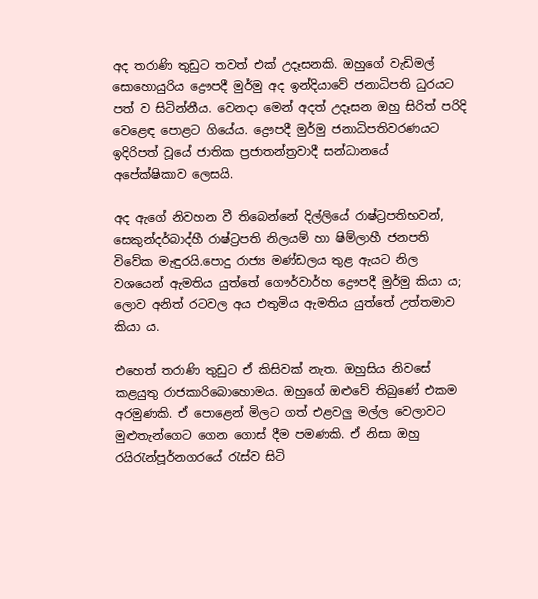අද තරාණි තුඩුට තවත් එක් උදෑසනකි. ඔහුගේ වැඩිමල් සොහොයුරිය ද්‍රෞපදී මුර්මු අද ඉන්දියාවේ ජනාධිපති ධුරයට පත් ව සිටින්නීය. වෙනදා මෙන් අදත් උදෑසන ඔහු සිරිත් පරිදි වෙ‍ළෙඳ පොළට ගියේය. ද්‍රෞපදී මුර්මු ජනාධිපතිවරණයට ඉදිරිපත් වූයේ ජාතික ප්‍රජාතන්ත්‍රවාදී සන්ධානයේ අපේක්ෂිකාව ලෙසයි.

අද ඇගේ නිවහන වී තිබෙන්නේ දිල්ලියේ රාෂ්ට්‍රපතිභවන්, සෙකුන්දර්බාද්හී රාෂ්ට්‍රපති නිලයම් හා ෂිම්ලාහී ජනපති විවේක මැඳුරයි.පොදු රාජ්‍ය මණ්ඩලය තුළ ඇයට නිල වශයෙන් ඇමතිය යුත්තේ ගෞර්වාර්හ ද්‍රෞපදී මුර්මු කියා ය; ලොව අනිත් රටවල අය එතුමිය ඇමතිය යුත්තේ උත්තමාව කියා ය.

එහෙත් තරාණි තුඩුට ඒ කිසිවක් නැත. ඔහුසිය නිවසේ කළයුතු රාජකාරිබොහොමය. ඔහුගේ ඔළුවේ තිබුණේ එකම අරමුණකි. ඒ පොළෙන් මිලට ගත් එළවලු මල්ල වෙලාවට මුළුතැන්ගෙට ගෙන ගොස් දීම පමණකි. ඒ නිසා ඔහු රයිරැන්පූර්නගරයේ රැස්ව සිටි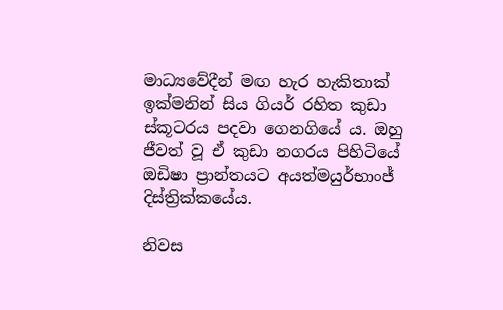මාධ්‍යවේදීන් මඟ හැර හැකිතාක් ඉක්මනින් සිය ගියර් රහිත කුඩා ස්කූටරය පදවා ගෙනගියේ ය. ඔහු ජීවත් වූ ඒ කුඩා නගරය පිහිටියේ ඔඩිෂා ප්‍රාන්තයට අයත්මයුර්භාංජ් දිස්ත්‍රික්කයේය.

නිවස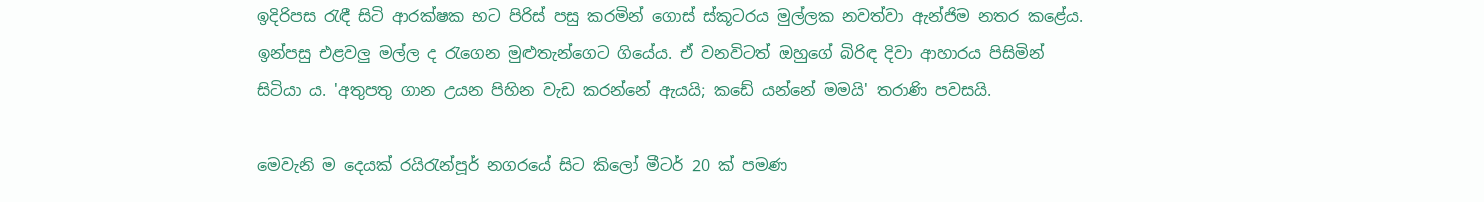ඉදිරිපස රැඳී සිටි ආරක්ෂක භට පිරිස් පසු කරමින් ගොස් ස්කූටරය මුල්ලක නවත්වා ඇන්ජිම නතර කළේය. ඉන්පසු එළවලු මල්ල ද රැගෙන මුළුතැන්ගෙට ගියේය. ඒ වනවිටත් ඔහුගේ බිරිඳ දිවා ආහාරය පිසිමින් සිටියා ය. 'අතුපතු ගාන උයන පිහින වැඩ කරන්නේ ඇයයි; කඩේ යන්නේ මමයි' තරාණි පවසයි.

මෙවැනි ම දෙයක් රයිරැන්පූර් නගරයේ සිට කිලෝ මීටර් 20 ක් පමණ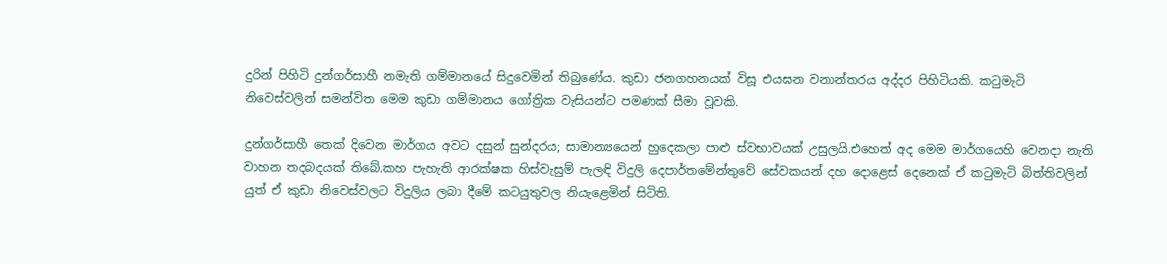දුරින් පිහිටි දුන්ගර්සාහී නමැති ගම්මානයේ සිදුවෙමින් තිබුණේය. කුඩා ජනගහනයක් විසූ එයඝන වනාන්තරය අද්දර පිහිටියකි. කටුමැටි නිවෙස්වලින් සමන්විත මෙම කුඩා ගම්මානය ගෝත්‍රික වැසියන්ට පමණක් සීමා වූවකි.

දුන්ගර්සාහී තෙක් දිවෙන මාර්ගය අවට දසුන් සුන්දරය; සාමාන්‍යයෙන් හුදෙකලා පාළු ස්වභාවයක් උසුලයි.එහෙත් අද මෙම මාර්ගයෙහි වෙනදා නැති වාහන තදබදයක් තිබේ.කහ පැහැති ආරක්ෂක හිස්වැසුම් පැලඳි විදුලි දෙපාර්තමේන්තුවේ සේවකයන් දහ දොළෙස් දෙනෙක් ඒ කටුමැටි බිත්තිවලින් යුත් ඒ කුඩා නිවෙස්වලට විදුලිය ලබා දීමේ කටයුතුවල නියැළෙමින් සිටිති.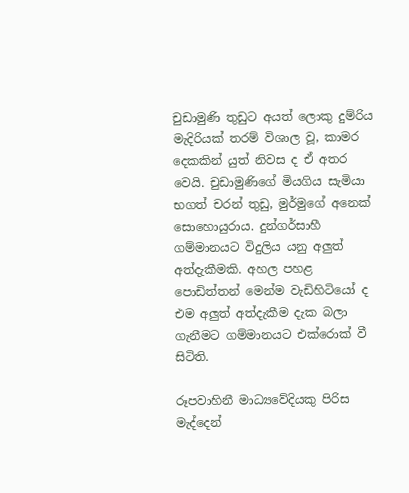චුඩාමුණි තුඩුට අයත් ලොකු දුම්රිය මැදිරියක් තරම් විශාල වූ, කාමර දෙකකින් යුත් නිවස ද ඒ අතර වෙයි. චුඩාමුණිගේ මියගිය සැමියා භගත් චරන් තුඩු, මුර්මුගේ අනෙක් සොහොයුරාය. දුන්ගර්සාහී ගම්මානයට විදුලිය යනු අලුත් අත්දැකීමකි. අහල පහළ පොඩිත්තන් මෙන්ම වැඩිහිටියෝ ද එම අලුත් අත්දැකීම දැක බලා ගැනීමට ගම්මානයට එක්රොක් වී සිටිති.

රූපවාහිනී මාධ්‍යවේදියකු පිරිස මැද්දෙන්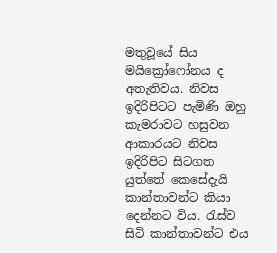මතුවූයේ සිය මයික්‍රෝෆෝනය ද අතැතිවය. නිවස ඉදිරිපිටට පැමිණි ඔහු කැමරාවට හසුවන ආකාරයට නිවස ඉදිරිපිට සිටගත යුත්තේ කෙසේදැයි කාන්තාවන්ට කියා දෙන්නට විය. රැස්ව සිටි කාන්තාවන්ට එය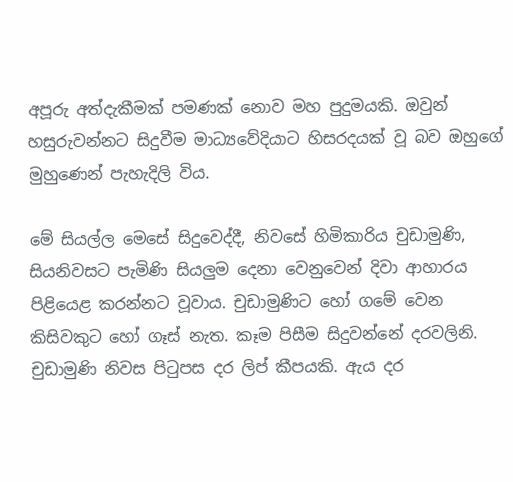අපූරු අත්දැකීමක් පමණක් නොව මහ පුදුමයකි. ඔවුන් හසුරුවන්නට සිදුවීම මාධ්‍යවේදියාට හිසරදයක් වූ බව ඔහුගේ මුහුණෙන් පැහැදිලි විය.

මේ සියල්ල මෙසේ සිදුවෙද්දී, නිවසේ හිමිකාරිය චුඩාමුණි, සියනිවසට පැමිණි සියලුම දෙනා වෙනුවෙන් දිවා ආහාරය පිළියෙළ කරන්නට වූවාය. චුඩාමුණිට හෝ ගමේ වෙන කිසිවකුට හෝ ගෑස් නැත. කෑම පිසීම සිදුවන්නේ දරවලිනි. චුඩාමුණි නිවස පිටුපස දර ලිප් කීපයකි. ඇය දර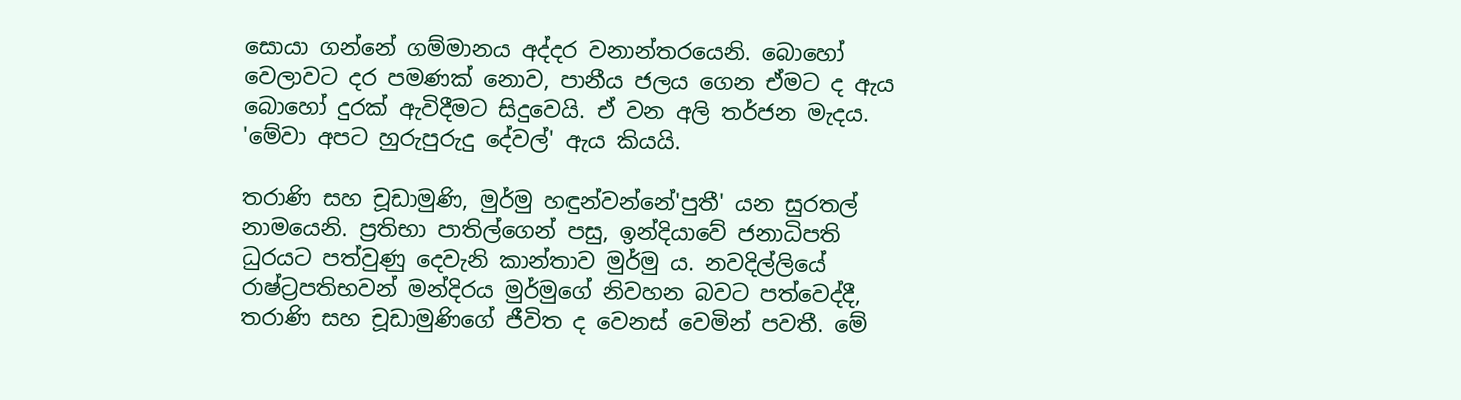සොයා ගන්නේ ගම්මානය අද්දර වනාන්තරයෙනි. බොහෝ වෙලාවට දර පමණක් නොව, පානීය ජලය ගෙන ඒමට ද ඇය බොහෝ දුරක් ඇවිදීමට සිදුවෙයි. ඒ වන අලි තර්ජන මැදය. 'මේවා අපට හුරුපුරුදු දේවල්' ඇය කියයි.

තරාණි සහ චූඩාමුණි, මුර්මු හඳුන්වන්නේ'පුතී' යන සුරතල් නාමයෙනි. ප්‍රතිභා පාතිල්ගෙන් පසු, ඉන්දියාවේ ජනාධිපති ධුරයට පත්වුණු දෙවැනි කාන්තාව මුර්මු ය. නවදිල්ලියේ රාෂ්ට්‍රපතිභවන් මන්දිරය මුර්මුගේ නිවහන බවට පත්වෙද්දී, තරාණි සහ චූඩාමුණිගේ ජීවිත ද වෙනස් වෙමින් පවතී. මේ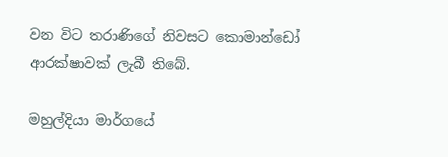වන විට තරාණිගේ නිවසට කොමාන්ඩෝ ආරක්ෂාවක් ලැබී තිබේ.

මහුල්දියා මාර්ගයේ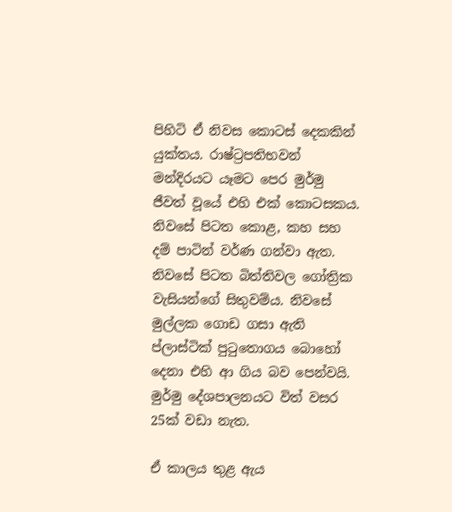පිහිටි ඒ නිවස කොටස් දෙකකින් යුක්තය. රාෂ්ට්‍රපතිභවන් මන්දිරයට යෑමට පෙර මුර්මු ජීවත් වූයේ එහි එක් කොටසකය. නිවසේ පිටත කොළ, කහ සහ දම් පාටින් වර්ණ ගන්වා ඇත. නිවසේ පිටත බිත්තිවල ගෝත්‍රික වැසියන්ගේ සිතුවම්ය. නිවසේ මුල්ලක ගොඩ ගසා ඇති ප්ලාස්ටික් පුටුතොගය බොහෝ දෙනා එහි ආ ගිය බව පෙන්වයි. මුර්මු දේශපාලනයට විත් වසර 25ක් වඩා නැත.

ඒ කාලය තුළ ඇය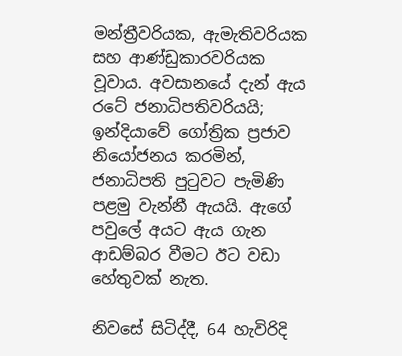මන්ත්‍රීවරියක, ඇමැතිවරියක සහ ආණ්ඩුකාරවරියක වූවාය. අවසානයේ දැන් ඇය රටේ ජනාධිපතිවරියයි; ඉන්දියාවේ ගෝත්‍රික ප්‍රජාව නියෝජනය කරමින්, ජනාධිපති පුටුවට පැමිණි පළමු වැන්නී ඇයයි. ඇගේ පවුලේ අයට ඇය ගැන ආඩම්බර වීමට ඊට වඩා හේතුවක් නැත.

නිවසේ සිටිද්දී, 64 හැවිරිදි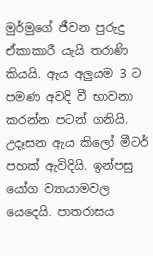මුර්මුගේ ජීවන පුරුදු ඒකාකාරී යැයි තරාණි කියයි. ඇය අලුයම 3 ට පමණ අවදි වී භාවනා කරන්න පටන් ගනියි. උදෑසන ඇය කිලෝ මීටර් පහක් ඇවිදියි. ඉන්පසු යෝග ව්‍යායාමවල යෙදෙයි. පාතරාසය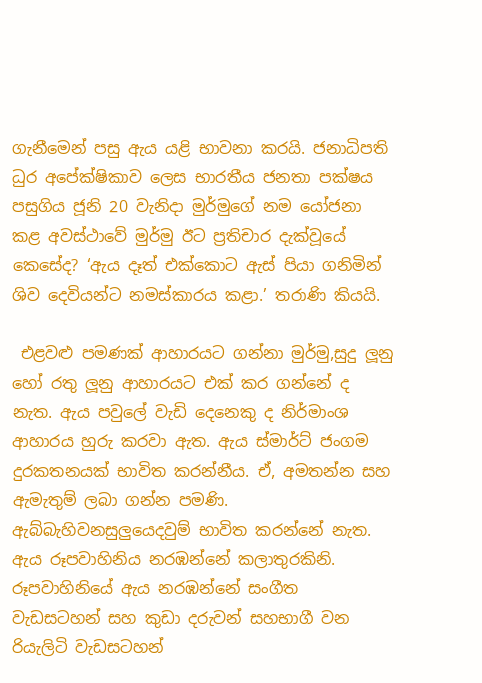ගැනීමෙන් පසු ඇය යළි භාවනා කරයි. ජනාධිපති ධුර අපේක්ෂිකාව ලෙස භාරතීය ජනතා පක්ෂය පසුගිය ජූනි 20 වැනිදා මුර්මුගේ නම යෝජනා කළ අවස්ථාවේ මුර්මු ඊට ප්‍රතිචාර දැක්වූයේ කෙසේද? ‘ඇය දෑත් එක්කොට ඇස් පියා ගනිමින් ශිව දෙවියන්ට නමස්කාරය කළා.’ තරාණි කියයි.

 එළවළු පමණක් ආහාරයට ගන්නා මුර්මු‍,සුදු ලූනු හෝ රතු ලූනු ආහාරයට එක් කර ගන්නේ ද නැත. ඇය පවුලේ වැඩි දෙනෙකු ද නිර්මාංශ ආහාරය හුරු කරවා ඇත. ඇය ස්මාර්ට් ජංගම දුරකතනයක් භාවිත කරන්නීය. ඒ, අමතන්න සහ ඇමැතුම් ලබා ගන්න පමණි. ඇබ්බැහිවනසුලුයෙදවුම් භාවිත කරන්නේ නැත. ඇය රූපවාහිනිය නරඹන්නේ කලාතුරකිනි. රූපවාහිනියේ ඇය නරඹන්නේ සංගීත වැඩසටහන් සහ කුඩා දරුවන් සහභාගී වන රියැලිටි වැඩසටහන්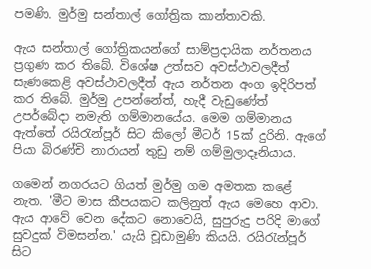පමණි. මුර්මු සන්තාල් ගෝත්‍රික කාන්තාවකි.

ඇය සන්තාල් ගෝත්‍රිකයන්ගේ සාම්ප්‍රදායික නර්තනය ප්‍රගුණ කර තිබේ. විශේෂ උත්සව අවස්ථාවලදීත් සැණකෙළි අවස්ථාවලදීත් ඇය නර්තන අංග ඉදිරිපත් කර තිබේ. මුර්මු උපන්නේත්, හැදී වැඩුණේත් උපර්බේදා නමැති ගම්මානයේය. මෙම ගම්මානය ඇත්තේ රයිරැන්පූර් සිට කිලෝ මීටර් 15ක් දුරිනි. ඇගේ පියා බිරණ්චි නාරායන් තුඩු නම් ගම්මුලාදෑනියාය.

ගමෙන් නගරයට ගියත් මුර්මු ගම අමතක කළේ නැත. 'මීට මාස කීපයකට කලිනුත් ඇය මෙහෙ ආවා. ඇය ආවේ වෙන දේකට නොවෙයි, සුපුරුදු පරිදි මාගේ සුවදුක් විමසන්න.' යැයි චූඩාමුණි කියයි. රයිරැන්පූර් සිට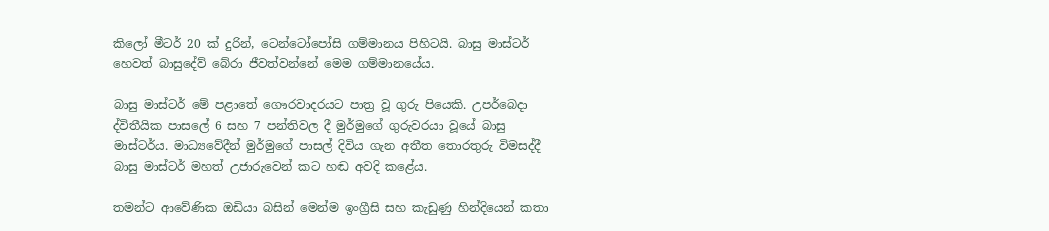කිලෝ මීටර් 20 ක් දුරින්, ටෙන්ටෝපෝසි ගම්මානය පිහිටයි. බාසු මාස්ටර් හෙවත් බාසුදේව් බේරා ජීවත්වන්නේ මෙම ගම්මානයේය.

බාසු මාස්ටර් මේ පළාතේ ගෞරවාදරයට පාත්‍ර වූ ගුරු පියෙකි. උපර්බෙදා ද්විතීයික පාසලේ 6 සහ 7 පන්තිවල දී මුර්මුගේ ගුරුවරයා වූයේ බාසු මාස්ටර්ය. මාධ්‍යවේදීන් මුර්මුගේ පාසල් දිවිය ගැන අතීත තොරතුරු විමසද්දී බාසු මාස්ටර් මහත් උජාරුවෙන් කට හඬ අවදි කළේය.

තමන්ට ආවේණික ඔඩියා බසින් මෙන්ම ඉංග්‍රීසි සහ කැඩුණු හින්දියෙන් කතා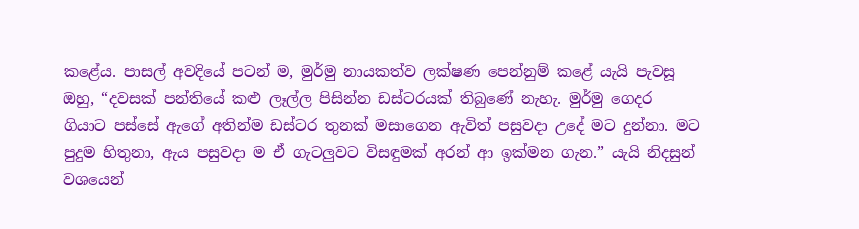කළේය. පාසල් අවදියේ පටන් ම, මුර්මු නායකත්ව ලක්ෂණ පෙන්නුම් කළේ යැයි පැවසූ ඔහු, “දවසක් පන්තියේ කළු ලෑල්ල පිසින්න ඩස්ටරයක් තිබුණේ නැහැ. මුර්මු ගෙදර ගියාට පස්සේ ඇගේ අතින්ම ඩස්ටර තුනක් මසාගෙන ඇවිත් පසුවදා උදේ මට දුන්නා. මට පුදුම හිතුනා, ඇය පසුවදා ම ඒ ගැටලුවට විසඳුමක් අරන් ආ ඉක්මන ගැන.” යැයි නිදසුන් වශයෙන්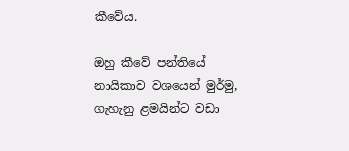කීවේය.

ඔහු කීවේ පන්තියේ නායිකාව වශයෙන් මුර්මු, ගැහැනු ළමයින්ට වඩා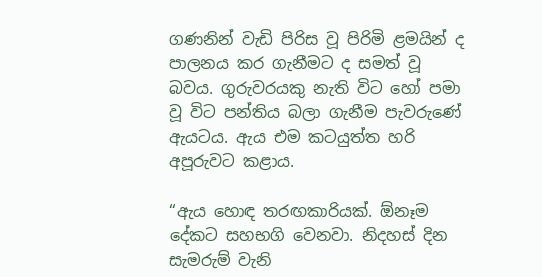ගණනින් වැඩි පිරිස වූ පිරිමි ළමයින් ද පාලනය කර ගැනීමට ද සමත් වූ බවය. ගුරුවරයකු නැති විට හෝ පමා වූ විට පන්තිය බලා ගැනීම පැවරුණේ ඇයටය. ඇය එම කටයුත්ත හරි අපූරුවට කළාය.

“ඇය හොඳ තරඟකාරියක්. ඕනෑම දේකට සහභගි වෙනවා. නිදහස් දින සැමරුම් වැනි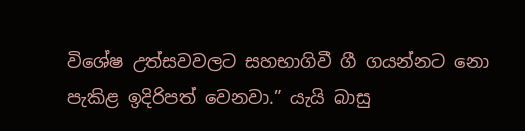විශේෂ උත්සවවලට සහභාගිවී ගී ගයන්නට නො පැකිළ ඉදිරිපත් වෙනවා.” යැයි බාසු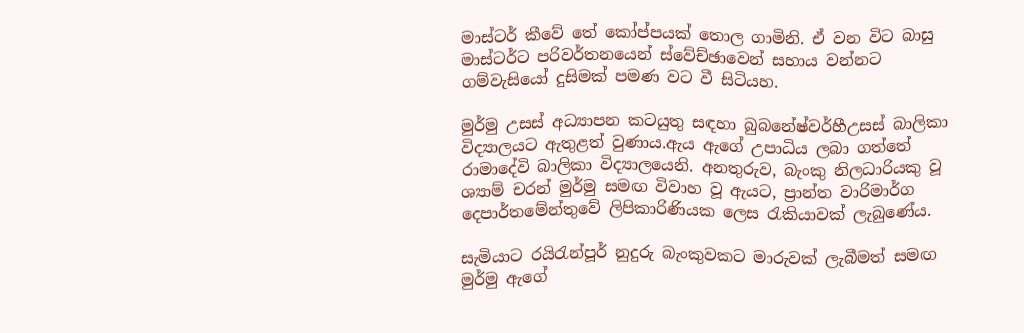මාස්ටර් කීවේ තේ කෝප්පයක් තොල ගාමිනි. ඒ වන විට බාසු මාස්ටර්ට පරිවර්තනයෙන් ස්වේච්ඡාවෙන් සහාය වන්නට ගම්වැසියෝ දුසිමක් පමණ වට වී සිටියහ.

මුර්මු උසස් අධ්‍යාපන කටයුතු සඳහා බුබනේෂ්වර්හීඋසස් බාලිකා විද්‍යාලයට ඇතුළත් වුණාය.ඇය ඇගේ උපාධිය ලබා ගත්තේ රාමාදේවි බාලිකා විද්‍යාලයෙනි. අනතුරුව, බැංකු නිලධාරියකු වූ ශ්‍යාම් චරන් මුර්මු සමඟ විවාහ වූ ඇයට, ප්‍රාන්ත වාරිමාර්ග දෙපාර්තමේන්තුවේ ලිපිකාරිණියක ලෙස රැකියාවක් ලැබුණේය.

සැමියාට රයිරැන්පූර් නුදුරු බැංකුවකට මාරුවක් ලැබීමත් සමඟ මුර්මු ඇගේ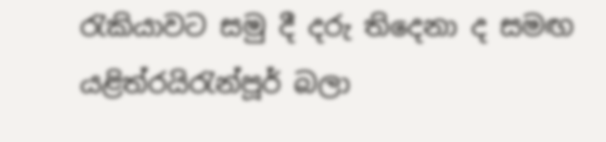රැකියාවට සමු දී දරු තිදෙනා ද සමඟ යළිත්රයිරැන්පූර් බලා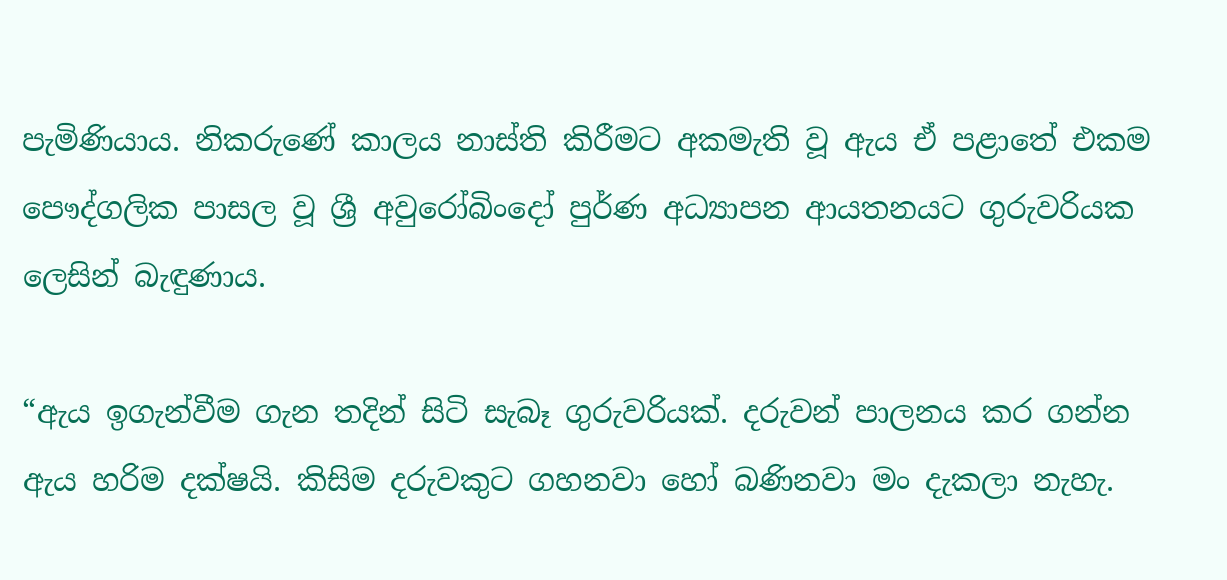පැමිණියාය. නිකරුණේ කාලය නාස්ති කිරීමට අකමැති වූ ඇය ඒ පළාතේ එකම පෞද්ගලික පාසල වූ ශ්‍රී අවුරෝබිංදෝ පුර්ණ අධ්‍යාපන ආයතනයට ගුරුවරියක ලෙසින් බැඳුණාය.

“ඇය ඉගැන්වීම ගැන තදින් සිටි සැබෑ ගුරුවරියක්. දරුවන් පාලනය කර ගන්න ඇය හරිම දක්ෂයි. කිසිම දරුවකුට ගහනවා හෝ බණිනවා මං දැකලා නැහැ.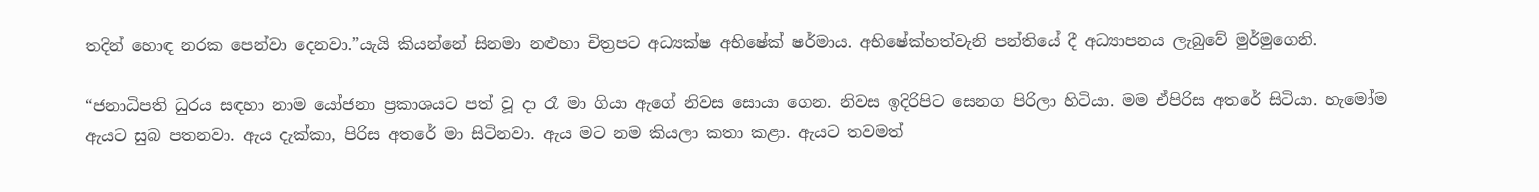තදින් හොඳ නරක පෙන්වා දෙනවා.”යැයි කියන්නේ සිනමා නළුහා චිත්‍රපට අධ්‍යක්ෂ අභිෂේක් ෂර්මාය. අභිෂේක්හත්වැනි පන්තියේ දී අධ්‍යාපනය ලැබුවේ මුර්මුගෙනි.

“ජනාධිපති ධුරය සඳහා නාම යෝජනා ප්‍රකාශයට පත් වූ දා රෑ මා ගියා ඇගේ නිවස සොයා ගෙන. නිවස ඉදිරිපිට සෙනග පිරිලා හිටියා. මම ඒපිරිස අතරේ සිටියා. හැමෝම ඇයට සුබ පතනවා. ඇය දැක්කා, පිරිස අතරේ මා සිටිනවා. ඇය මට නම කියලා කතා කළා. ඇයට තවමත්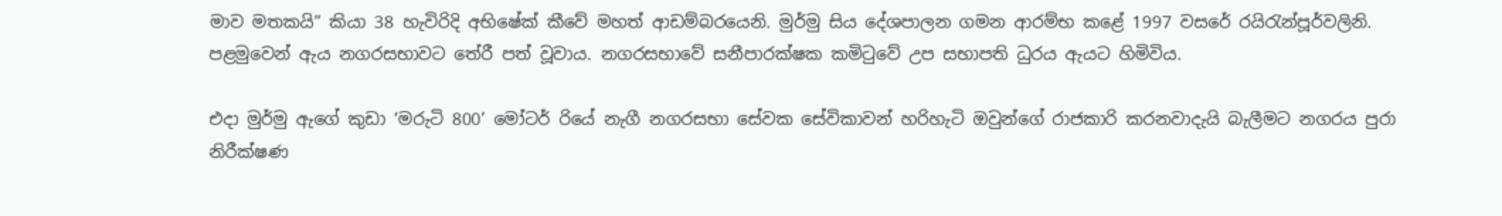මාව මතකයි” කියා 38 හැවිරිදි අභිෂේක් කීවේ මහත් ආඩම්බරයෙනි. මුර්මු සිය දේශපාලන ගමන ආරම්භ කළේ 1997 වසරේ රයිරැන්පූර්වලිනි. පළමුවෙන් ඇය නගරසභාවට තේරී පත් වූවාය. නගරසභාවේ සනීපාරක්ෂක කමිටුවේ උප සභාපති ධුරය ඇයට හිමිවිය.

එදා මුර්මු ඇගේ කුඩා ‘මරුටි 800’ මෝටර් රියේ නැගී නගරසභා සේවක සේවිකාවන් හරිහැටි ඔවුන්ගේ රාජකාරි කරනවාදැයි බැලීමට නගරය පුරා නිරීක්ෂණ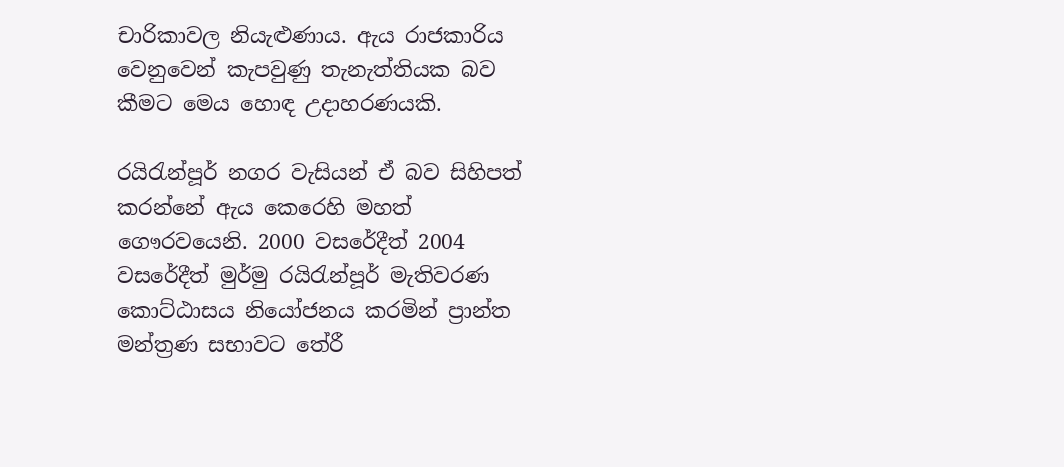චාරිකාවල නියැළුණාය. ඇය රාජකාරිය වෙනුවෙන් කැපවුණු තැනැත්තියක බව කීමට මෙය හොඳ උදාහරණයකි.

රයිරැන්පූර් නගර වැසියන් ඒ බව සිහිපත් කරන්නේ ඇය කෙරෙහි මහත් ගෞරවයෙනි. 2000 වසරේදීත් 2004 වසරේදීත් මුර්මු රයිරැන්පූර් මැතිවරණ කොට්ඨාසය නියෝජනය කරමින් ප්‍රාන්ත මන්ත්‍රණ සභාවට තේරී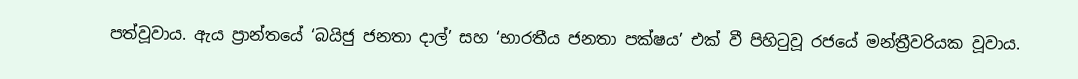පත්වූවාය. ඇය ප්‍රාන්තයේ ‘බයිජු ජනතා දාල්’ සහ ‘භාරතීය ජනතා පක්ෂය’ එක් වී පිහිටුවූ රජයේ මන්ත්‍රීවරියක වූවාය.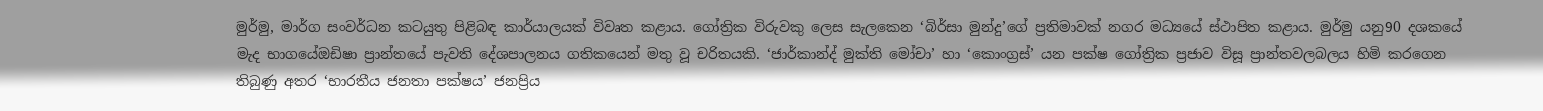මුර්මු, මාර්ග සංවර්ධන කටයුතු පිළිබඳ කාර්යාලයක් විවෘත කළාය. ගෝත්‍රික විරුවකු ලෙස සැලකෙන ‘බිර්සා මුන්දු’ගේ ප්‍රතිමාවක් නගර මධ්‍යයේ ස්ථාපිත කළාය. මුර්මු යනු90 දශකයේ මැද භාගයේඔඩිෂා ප්‍රාන්තයේ පැවති දේශපාලනය ගතිකයෙන් මතු වූ චරිතයකි. ‘ජාර්කාන්ද් මුක්ති මෝචා’ හා ‘කොංග්‍රස්’ යන පක්ෂ ගෝත්‍රික ප්‍රජාව විසූ ප්‍රාන්තවලබලය හිමි කරගෙන තිබුණු අතර ‘භාරතීය ජනතා පක්ෂය’ ජනප්‍රිය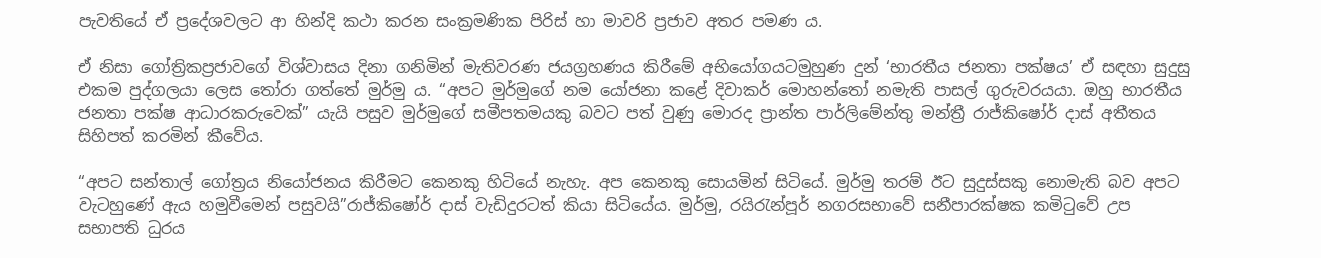පැවතියේ ඒ ප්‍රදේශවලට ආ හින්දි කථා කරන සංක්‍රමණික පිරිස් හා මාවරි ප්‍රජාව අතර පමණ ය.

ඒ නිසා ගෝත්‍රිකප්‍රජාවගේ විශ්වාසය දිනා ගනිමින් මැතිවරණ ජයග්‍රහණය කිරී‍මේ අභියෝගයටමුහුණ දුන් ‘භාරතීය ජනතා පක්ෂය’ ඒ සඳහා සුදුසු එකම පුද්ගලයා ලෙස තෝරා ගත්තේ මුර්මු ය. “අපට මුර්මුගේ නම යෝජනා කළේ දිවාකර් මොහන්තෝ නමැති පාසල් ගුරුවරයයා. ඔහු භාරතීය ජනතා පක්ෂ ආධාරකරුවෙක්” යැයි පසුව මුර්මුගේ සමීපතමයකු බවට පත් වුණු මොරද ප්‍රාන්ත පාර්ලිමේන්තු මන්ත්‍රී රාජ්කිෂෝර් දාස් අතීතය සිහිපත් කරමින් කීවේය.

“අපට සන්තාල් ගෝත්‍රය නියෝජනය කිරීමට කෙනකු හිටියේ නැහැ. අප කෙනකු සොයමින් සිටියේ. මුර්මු තරම් ඊට සුදුස්සකු නොමැති බව අපට වැටහුණේ ඇය හමුවීමෙන් පසුවයි”රාජ්කිෂෝර් දාස් වැඩිදුරටත් කියා සිටියේය. මුර්මු, රයිරැන්පූර් නගරසභාවේ සනීපාරක්ෂක කමිටුවේ උප සභාපති ධුරය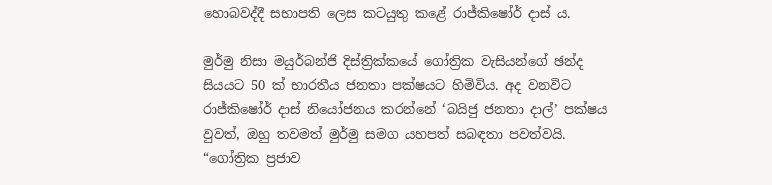හොබවද්දී සභාපති ලෙස කටයුතු කළේ රාජ්කිෂෝර් දාස් ය.

මුර්මු නිසා මයුර්බන්ජි දිස්ත්‍රික්කයේ ගෝත්‍රික වැසියන්ගේ ඡන්ද සියයට 50 ක් භාරතීය ජනතා පක්ෂයට හිමිවිය. අද වනවිට රාජ්කිෂෝර් දාස් නියෝජනය කරන්නේ ‘බයිජු ජනතා දාල්’ පක්ෂය වුවත්, ඔහු තවමත් මුර්මු සමග යහපත් සබඳතා පවත්වයි. “ගෝත්‍රික ප්‍රජාව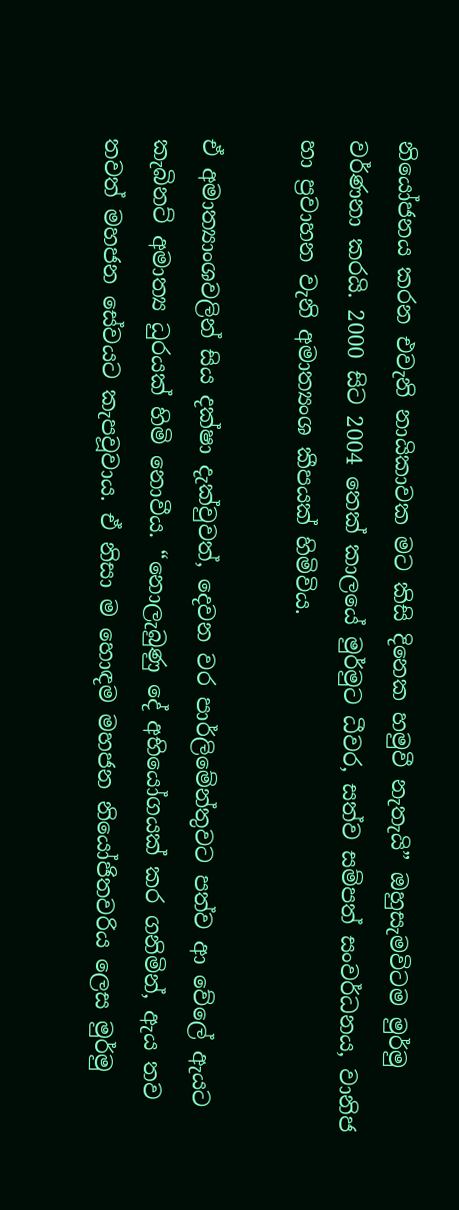නියෝජනය කරන එවැනි නායිකාවක මට කිසි දිනෙක හමුවී නැතැයි” ඔහුසැමවිටම මුර්මු වර්ණනා කරයි. 2000 සිට 2004 තෙක් කාලයේ මුර්මුට ධීවර, සත්ව සම්පත් සංවර්ධනය, වානිජ හා ප්‍රවාහන වැනි අමාත්‍යංශ කීපයක් හිමිවිය.

ඒ අමාත්‍යාංශවලින් සිය දක්ෂා දැක්වුවත්, දෙවන වර පාර්ලිමේන්තුවට පත්ව ආ වේලේ ඇයට කැබිනට් අමාත්‍ය ධුරයක් හිමි නොවීය. “නොලැබුණු දේ අභියෝගයක් කර ගනිමින්, ඇය තව තවත් මහජන සේවයට කැපවූවාය. ඒ නිසා ම හොඳම මහජන නියෝජිතවරිය ලෙස මුර්මු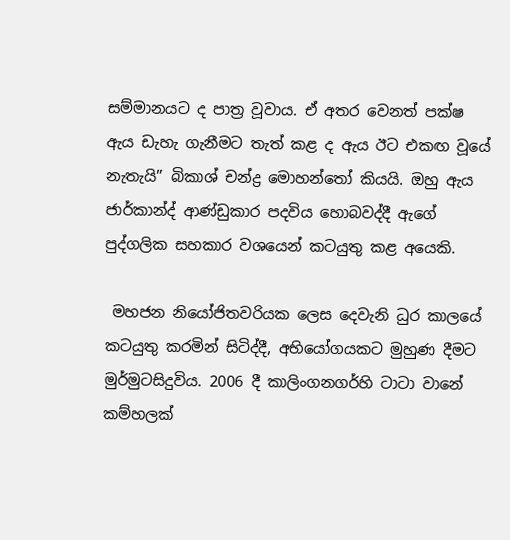සම්මානයට ද පාත්‍ර වූවාය. ඒ අතර වෙනත් පක්ෂ ඇය ඩැහැ ගැනීමට තැත් කළ ද ඇය ඊට එකඟ වූයේ නැතැයි” බිකාශ් චන්ද්‍ර මොහන්තෝ කියයි. ඔහු ඇය ජාර්කාන්ද් ආණ්ඩුකාර පදවිය හොබවද්දී ඇගේ පුද්ගලික සහකාර වශයෙන් කටයුතු කළ අයෙකි.

 මහජන නියෝජිතවරියක ලෙස දෙවැනි ධුර කාලයේ කටයුතු කරමින් සිටිද්දී, අභියෝගයකට මුහුණ දීමට මුර්මුටසිදුවිය. 2006 දී කාලිංගනගර්හි ටාටා වානේ කම්හලක්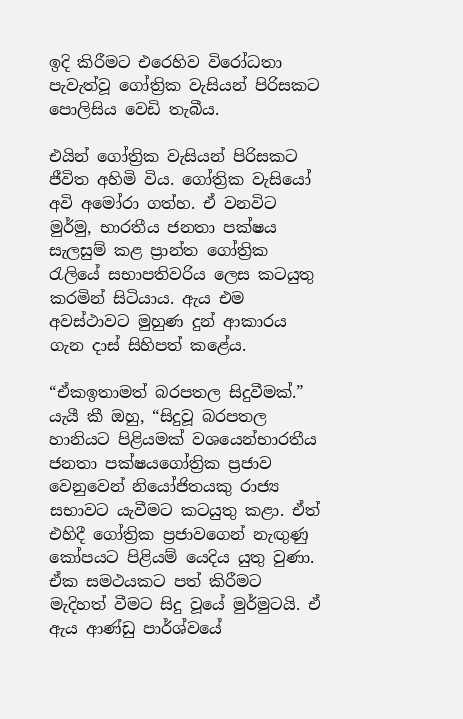ඉදි ‍‍කිරීමට එරෙහිව විරෝධතා පැවැත්වූ ගෝත්‍රික වැසියන් පිරිසකට පොලිසිය වෙඩි තැබීය.

එයින් ගෝත්‍රික වැසියන් පිරිසකට ජීවිත අහිමි විය. ගෝත්‍රික වැසියෝ අවි අමෝරා ගත්හ. ඒ වනවිට මුර්මු, භාරතීය ජනතා පක්ෂය සැලසුම් කළ ප්‍රාන්ත ගෝත්‍රික රැලියේ සභාපතිවරිය ලෙස කටයුතු කරමින් සිටියාය. ඇය එම අවස්ථාවට මුහුණ දුන් ආකාරය ගැන දාස් සිහිපත් කළේය.

“ඒකඉතාමත් බරපතල සිදුවීමක්.” යැයී කී ඔහු, “සිදුවූ බරපතල හානියට පිළියමක් වශයෙන්භාරතීය ජනතා පක්ෂයගෝත්‍රික ප්‍රජාව වෙනුවෙන් නියෝජිතයකු රාජ්‍ය සභාවට යැවීමට කටයුතු කළා. ඒත් එහිදී ගෝත්‍රික ප්‍රජාවගෙන් නැඟුණු කෝපයට පිළියම් යෙදිය යුතු වුණා. ඒක සමථයකට පත් කිරීමට මැදිහත් වීමට සිදු වූයේ මුර්මුටයි. ඒ ඇය ආණ්ඩු පාර්ශ්වයේ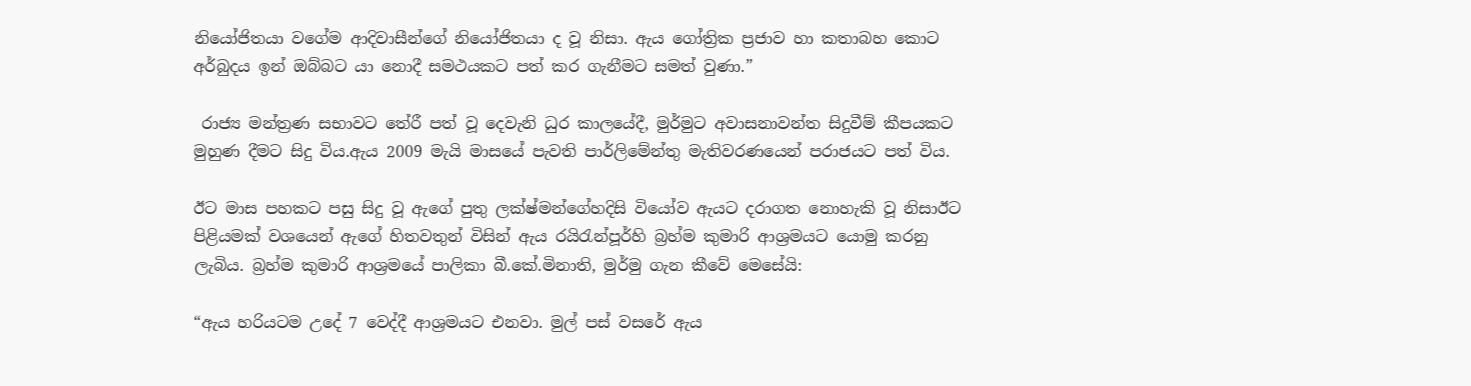නියෝජිතයා ‍වගේම ආදිවාසීන්ගේ නියෝජිතයා ද වූ නිසා. ඇය ගෝත්‍රික ප්‍රජාව හා කතාබහ කොට අර්බුදය ඉන් ඔබ්බට යා නොදී සමථයකට පත් කර ගැනීමට සමත් වුණා.”

 රාජ්‍ය මන්ත්‍රණ සභාවට තේරී පත් වූ දෙවැනි ධුර කාලයේදී, මුර්මුට අවාසනාවන්ත සිදුවීම් කීපයකට මුහුණ දීමට සිදු විය.ඇය 2009 මැයි මාසයේ පැවති පාර්ලිමේන්තු මැතිවරණයෙන් පරාජයට පත් විය.

ඊට මාස පහකට පසු සිදු වූ ඇගේ පුතු ලක්ෂ්මන්ගේහදිසි වියෝව ඇයට දරාගත නොහැකි වූ නිසාඊට පිළියමක් වශයෙන් ඇගේ හිතවතුන් විසින් ඇය රයිරැන්පූර්හි බ්‍රහ්ම කුමාරි ආශ්‍රමයට යොමු කරනු ලැබිය. බ්‍රහ්ම කුමාරි ආශ්‍රමයේ පාලිකා බී.කේ.මිනාති, මුර්මු ගැන කීවේ මෙසේයි:

“ඇය හරියටම උදේ 7 වෙද්දී ආශ්‍රමයට එනවා. මුල් පස් වසරේ ඇය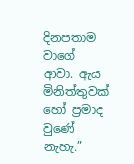දිනපතාම වාගේ ආවා. ඇය මිනිත්තුවක් හෝ ප්‍රමාද වුණේ නැහැ.”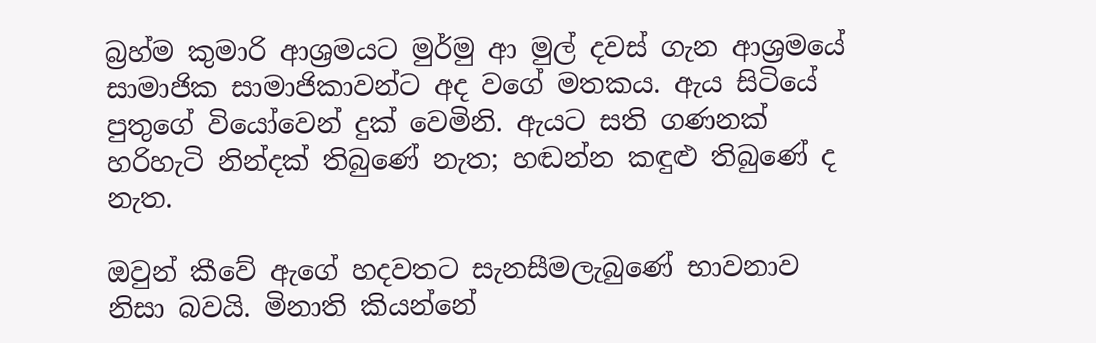බ්‍රහ්ම කුමාරි ආශ්‍රමයට මුර්මු ආ මුල් දවස් ගැන ආශ්‍රමයේ සාමාජික සාමාජිකාවන්ට අද වගේ මතකය. ඇය සිටියේ පුතුගේ වියෝවෙන් දුක් වෙමිනි. ඇයට සති ගණනක් හරිහැටි නින්දක් තිබුණේ නැත; හඬන්න කඳුළු තිබුණේ ද නැත.

ඔවුන් කීවේ ඇගේ හදවතට සැනසීමලැබුණේ භාවනාව නිසා බවයි. මිනාති කියන්නේ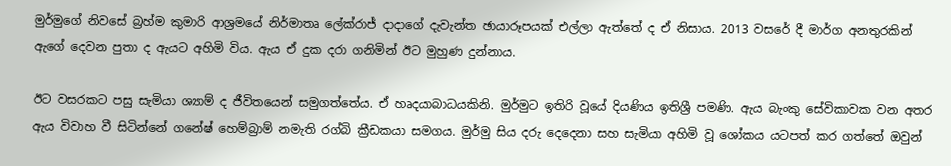මුර්මුගේ නිවසේ බ්‍රහ්ම කුමාරි ආශ්‍රමයේ නිර්මාතෘ ලේක්රාජ් දාදාගේ දැවැන්ත ඡායාරූපයක් එල්ලා ඇත්තේ ද ඒ නිසාය. 2013 වසරේ දී මාර්ග අනතුරකින් ඇගේ දෙවන පුතා ද ඇයට අහිමි විය. ඇය ඒ දුක දරා ගනිමින් ඊට මුහුණ දුන්නාය.

ඊට වසරකට පසු සැමියා ශ්‍යාම් ද ජීවිතයෙන් සමුගත්තේය. ඒ හෘදයාබාධයකිනි. මුර්මුට ඉතිරි වූයේ දියණිය ඉතිශ්‍රී පමණි. ඇය බැංකු සේවිකාවක වන අතර ඇය විවාහ වී සිටින්නේ ගනේෂ් හෙම්බ්‍රාම් නමැති රග්බි ක්‍රීඩකයා සමගය. මුර්මු සිය දරු දෙදෙනා සහ සැමියා අහිමි වූ ශෝකය යටපත් කර ගත්තේ ඔවුන්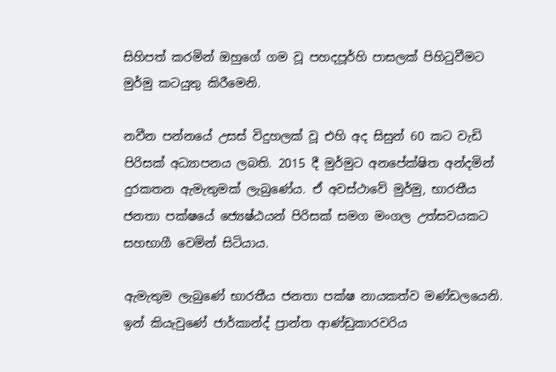සිහිපත් කරමින් ඔහුගේ ගම වූ පහදපූර්හි පාසලක් පිහිටුවීමට මුර්මු කටයුතු කිරීමෙනි.

නවීන පන්නයේ උසස් විදුහලක් වූ එහි අද සිසුන් 60 කට වැඩි පිරිසක් අධ්‍යාපනය ලබති. 2015 දී මුර්මුට අනපේක්ෂිත අන්දමින් දුරකතන ඇමැතුමක් ලැබුණේය. ඒ අවස්ථාවේ මුර්මු, භාරතීය ජනතා පක්ෂයේ ජ්‍යෙෂ්ඨයන් පිරිසක් සමග මංගල උත්සවයකට සහභාගී වෙමින් සිටියාය.

ඇමැතුම ලැබුණේ භාරතීය ජනතා පක්ෂ නායකත්ව මණ්ඩලයෙනි. ඉන් කියැවුණේ ජාර්කාන්ද් ප්‍රාන්ත ආණ්ඩුකාරවරිය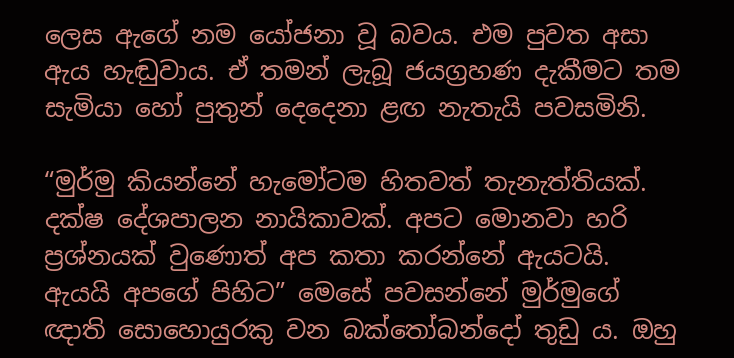ලෙස ඇගේ නම යෝජනා වූ බවය. එම පුවත අසා ඇය හැඬුවාය. ඒ තමන් ලැබූ ජයග්‍රහණ දැකීමට තම සැමියා හෝ පුතුන් දෙදෙනා ළඟ නැතැයි පවසමිනි.

“මුර්මු කියන්නේ හැමෝටම හිතවත් තැනැත්තියක්. දක්ෂ දේශපාලන නායිකාවක්. අපට මොනවා හරි ප්‍රශ්නයක් වුණොත් අප කතා කරන්නේ ඇයටයි. ඇයයි අපගේ පිහිට” මෙසේ පවසන්නේ මුර්මුගේ ඥාති සොහොයුරකු වන බක්තෝබන්දෝ තුඩු ය. ඔහු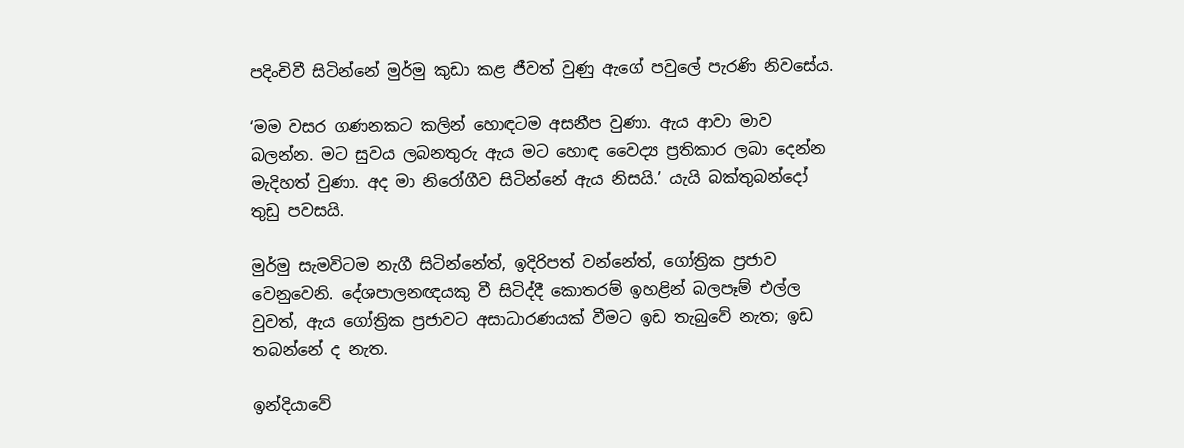පදිංචිවී සිටින්නේ මුර්මු කුඩා කළ ජීවත් වුණු ඇගේ පවුලේ පැරණි නිවසේය.

‘මම වසර ගණනකට කලින් හොඳටම අසනීප වුණා. ඇය ආවා මාව බලන්න. මට සුවය ලබනතුරු ඇය මට හොඳ වෛද්‍ය ප්‍රතිකාර ලබා දෙන්න මැදිහත් වුණා. අද මා නිරෝගීව සිටින්නේ ඇය නිසයි.’ යැයි බක්තුබන්දෝ තුඩු පවසයි.

මුර්මු සැමවිටම නැගී සිටින්නේත්, ඉදිරිපත් වන්නේත්, ගෝත්‍රික ප්‍රජාව වෙනුවෙනි. දේශපාලනඥයකු වී සිටිද්දී කොතරම් ඉහළින් බලපෑම් එල්ල වුවත්, ඇය ගෝත්‍රික ප්‍රජාවට අසාධාරණයක් වීමට ඉඩ තැබුවේ නැත; ඉඩ තබන්නේ ද නැත.

ඉන්දියාවේ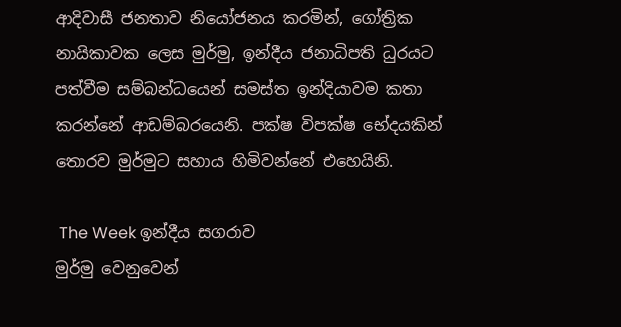ආදිවාසී ජනතාව නියෝජනය කරමින්, ගෝත්‍රික නායිකාවක ලෙස මුර්මු, ඉන්දීය ජනාධිපති ධුරයට පත්වීම සම්බන්ධයෙන් සමස්ත ඉන්දියාවම කතා කරන්නේ ආඩම්බරයෙනි. පක්ෂ විපක්ෂ භේදයකින් තොරව මුර්මුට සහාය හිමිවන්නේ එහෙයිනි.

 The Week ඉන්දීය සගරාව
මුර්මු වෙනුවෙන්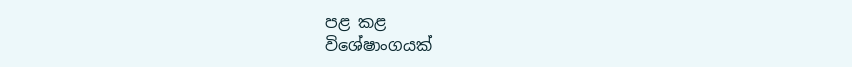පළ කළ
විශේෂාංගයක්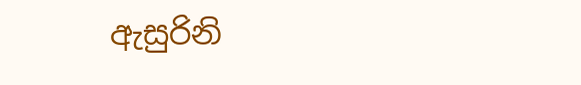ඇසුරිනි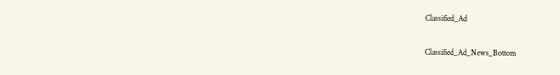Classified_Ad

Classified_Ad_News_Bottom